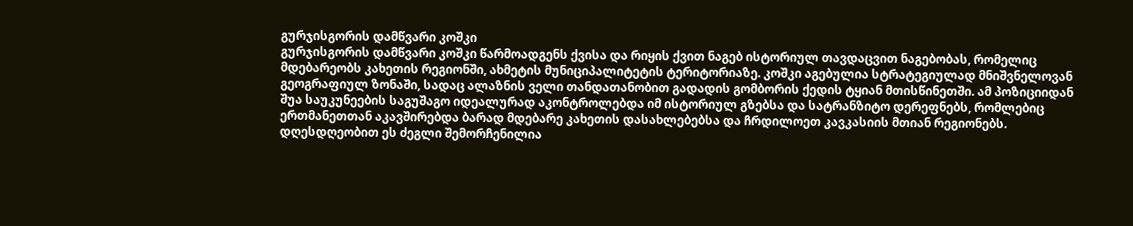გურჯისგორის დამწვარი კოშკი
გურჯისგორის დამწვარი კოშკი წარმოადგენს ქვისა და რიყის ქვით ნაგებ ისტორიულ თავდაცვით ნაგებობას, რომელიც მდებარეობს კახეთის რეგიონში, ახმეტის მუნიციპალიტეტის ტერიტორიაზე. კოშკი აგებულია სტრატეგიულად მნიშვნელოვან გეოგრაფიულ ზონაში, სადაც ალაზნის ველი თანდათანობით გადადის გომბორის ქედის ტყიან მთისწინეთში. ამ პოზიციიდან შუა საუკუნეების საგუშაგო იდეალურად აკონტროლებდა იმ ისტორიულ გზებსა და სატრანზიტო დერეფნებს, რომლებიც ერთმანეთთან აკავშირებდა ბარად მდებარე კახეთის დასახლებებსა და ჩრდილოეთ კავკასიის მთიან რეგიონებს.
დღესდღეობით ეს ძეგლი შემორჩენილია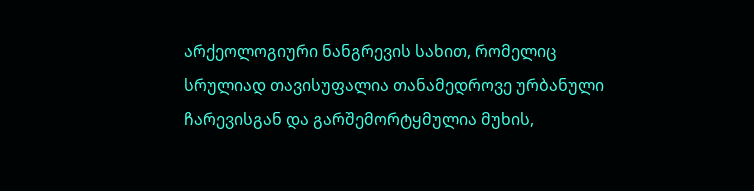არქეოლოგიური ნანგრევის სახით, რომელიც სრულიად თავისუფალია თანამედროვე ურბანული ჩარევისგან და გარშემორტყმულია მუხის,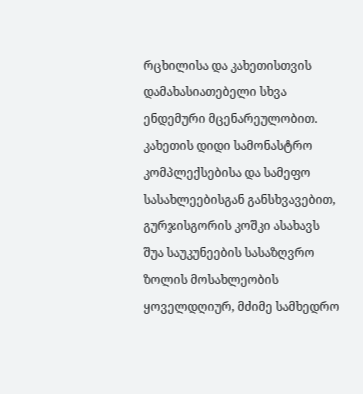რცხილისა და კახეთისთვის დამახასიათებელი სხვა ენდემური მცენარეულობით. კახეთის დიდი სამონასტრო კომპლექსებისა და სამეფო სასახლეებისგან განსხვავებით, გურჯისგორის კოშკი ასახავს შუა საუკუნეების სასაზღვრო ზოლის მოსახლეობის ყოველდღიურ, მძიმე სამხედრო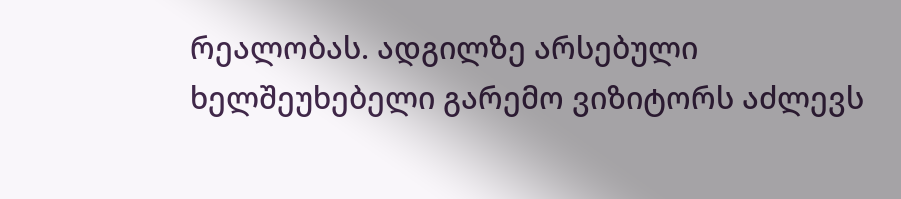რეალობას. ადგილზე არსებული ხელშეუხებელი გარემო ვიზიტორს აძლევს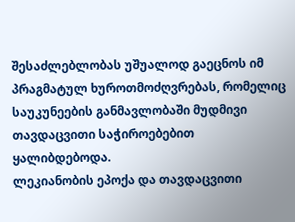შესაძლებლობას უშუალოდ გაეცნოს იმ პრაგმატულ ხუროთმოძღვრებას, რომელიც საუკუნეების განმავლობაში მუდმივი თავდაცვითი საჭიროებებით ყალიბდებოდა.
ლეკიანობის ეპოქა და თავდაცვითი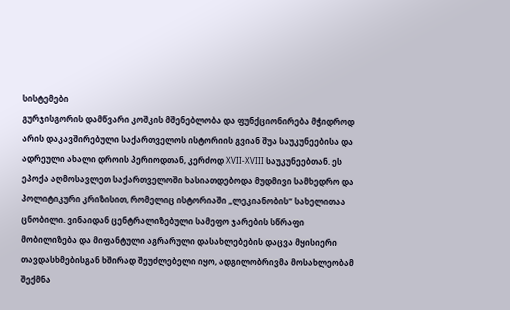სისტემები
გურჯისგორის დამწვარი კოშკის მშენებლობა და ფუნქციონირება მჭიდროდ არის დაკავშირებული საქართველოს ისტორიის გვიან შუა საუკუნეებისა და ადრეული ახალი დროის პერიოდთან, კერძოდ XVII-XVIII საუკუნეებთან. ეს ეპოქა აღმოსავლეთ საქართველოში ხასიათდებოდა მუდმივი სამხედრო და პოლიტიკური კრიზისით, რომელიც ისტორიაში „ლეკიანობის“ სახელითაა ცნობილი. ვინაიდან ცენტრალიზებული სამეფო ჯარების სწრაფი მობილიზება და მიფანტული აგრარული დასახლებების დაცვა მყისიერი თავდასხმებისგან ხშირად შეუძლებელი იყო, ადგილობრივმა მოსახლეობამ შექმნა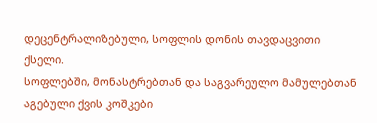დეცენტრალიზებული, სოფლის დონის თავდაცვითი ქსელი.
სოფლებში, მონასტრებთან და საგვარეულო მამულებთან აგებული ქვის კოშკები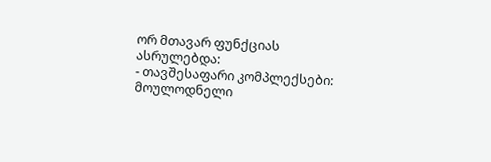ორ მთავარ ფუნქციას ასრულებდა:
- თავშესაფარი კომპლექსები: მოულოდნელი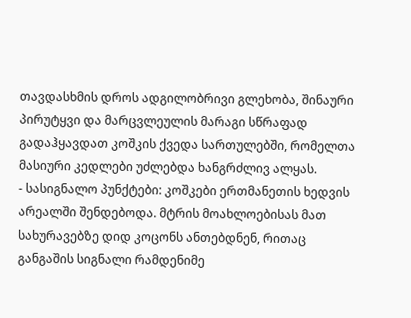თავდასხმის დროს ადგილობრივი გლეხობა, შინაური პირუტყვი და მარცვლეულის მარაგი სწრაფად გადაჰყავდათ კოშკის ქვედა სართულებში, რომელთა მასიური კედლები უძლებდა ხანგრძლივ ალყას.
- სასიგნალო პუნქტები: კოშკები ერთმანეთის ხედვის არეალში შენდებოდა. მტრის მოახლოებისას მათ სახურავებზე დიდ კოცონს ანთებდნენ, რითაც განგაშის სიგნალი რამდენიმე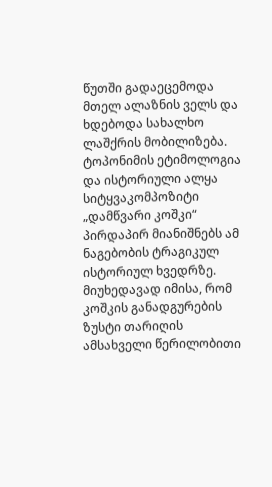წუთში გადაეცემოდა მთელ ალაზნის ველს და ხდებოდა სახალხო ლაშქრის მობილიზება.
ტოპონიმის ეტიმოლოგია და ისტორიული ალყა
სიტყვაკომპოზიტი „დამწვარი კოშკი“ პირდაპირ მიანიშნებს ამ ნაგებობის ტრაგიკულ ისტორიულ ხვედრზე. მიუხედავად იმისა, რომ კოშკის განადგურების ზუსტი თარიღის ამსახველი წერილობითი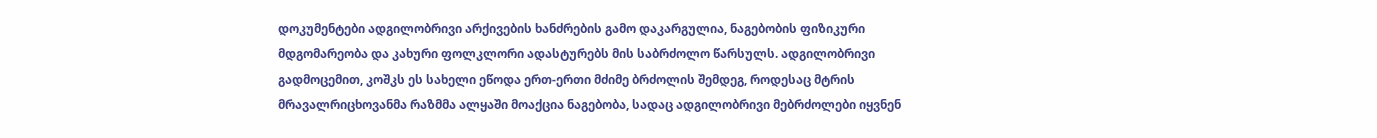დოკუმენტები ადგილობრივი არქივების ხანძრების გამო დაკარგულია, ნაგებობის ფიზიკური მდგომარეობა და კახური ფოლკლორი ადასტურებს მის საბრძოლო წარსულს. ადგილობრივი გადმოცემით, კოშკს ეს სახელი ეწოდა ერთ-ერთი მძიმე ბრძოლის შემდეგ, როდესაც მტრის მრავალრიცხოვანმა რაზმმა ალყაში მოაქცია ნაგებობა, სადაც ადგილობრივი მებრძოლები იყვნენ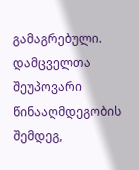გამაგრებული. დამცველთა შეუპოვარი წინააღმდეგობის შემდეგ,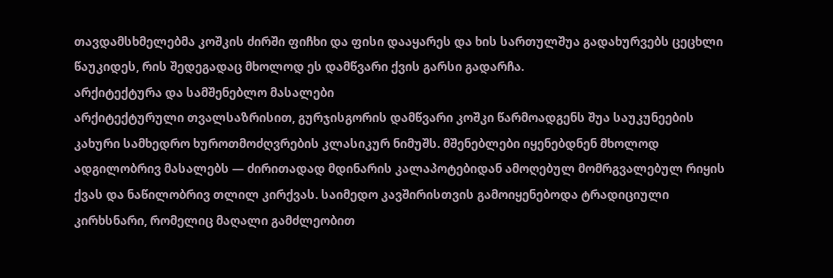თავდამსხმელებმა კოშკის ძირში ფიჩხი და ფისი დააყარეს და ხის სართულშუა გადახურვებს ცეცხლი წაუკიდეს, რის შედეგადაც მხოლოდ ეს დამწვარი ქვის გარსი გადარჩა.
არქიტექტურა და სამშენებლო მასალები
არქიტექტურული თვალსაზრისით, გურჯისგორის დამწვარი კოშკი წარმოადგენს შუა საუკუნეების კახური სამხედრო ხუროთმოძღვრების კლასიკურ ნიმუშს. მშენებლები იყენებდნენ მხოლოდ ადგილობრივ მასალებს — ძირითადად მდინარის კალაპოტებიდან ამოღებულ მომრგვალებულ რიყის ქვას და ნაწილობრივ თლილ კირქვას. საიმედო კავშირისთვის გამოიყენებოდა ტრადიციული კირხსნარი, რომელიც მაღალი გამძლეობით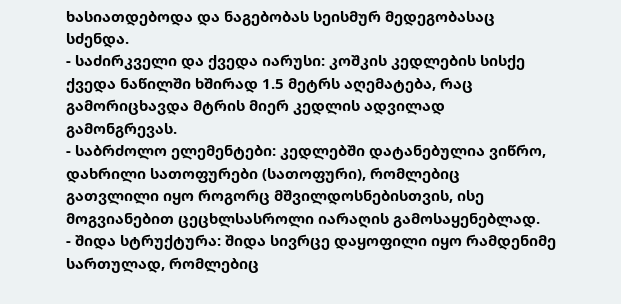ხასიათდებოდა და ნაგებობას სეისმურ მედეგობასაც სძენდა.
- საძირკველი და ქვედა იარუსი: კოშკის კედლების სისქე ქვედა ნაწილში ხშირად 1.5 მეტრს აღემატება, რაც გამორიცხავდა მტრის მიერ კედლის ადვილად გამონგრევას.
- საბრძოლო ელემენტები: კედლებში დატანებულია ვიწრო, დახრილი სათოფურები (სათოფური), რომლებიც გათვლილი იყო როგორც მშვილდოსნებისთვის, ისე მოგვიანებით ცეცხლსასროლი იარაღის გამოსაყენებლად.
- შიდა სტრუქტურა: შიდა სივრცე დაყოფილი იყო რამდენიმე სართულად, რომლებიც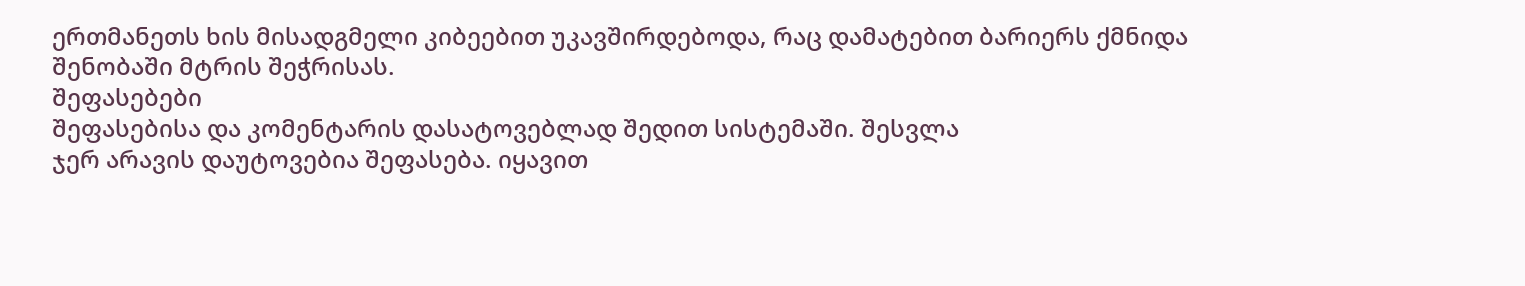ერთმანეთს ხის მისადგმელი კიბეებით უკავშირდებოდა, რაც დამატებით ბარიერს ქმნიდა შენობაში მტრის შეჭრისას.
შეფასებები
შეფასებისა და კომენტარის დასატოვებლად შედით სისტემაში. შესვლა
ჯერ არავის დაუტოვებია შეფასება. იყავით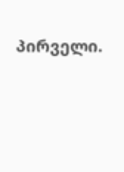პირველი.